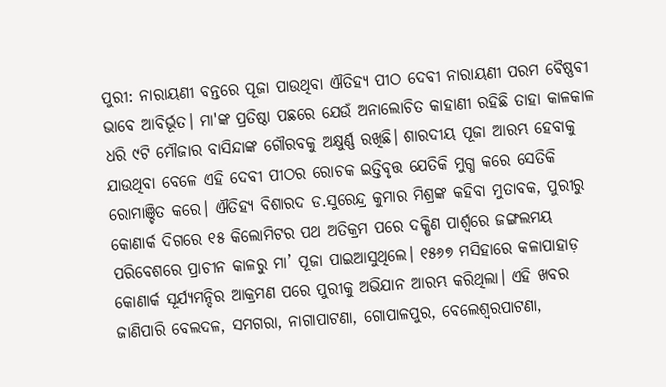ପୁରୀ: ନାରାୟଣୀ ବନ୍ତରେ ପୂଜା ପାଉଥିବା ଐତିହ୍ୟ ପୀଠ ଦେବୀ ନାରାୟଣୀ ପରମ ବୈଷ୍ଣବୀ ଭାବେ ଆବିର୍ଭୂତ। ମା'ଙ୍କ ପ୍ରତିଷ୍ଠା ପଛରେ ଯେଉଁ ଅନାଲୋଚିତ କାହାଣୀ ରହିଛି ତାହା କାଳକାଳ ଧରି ୯ଟି ମୌଜାର ବାସିନ୍ଦାଙ୍କ ଗୌରବକୁ ଅକ୍ଷୁର୍ଣ୍ଣ ରଖିଛି। ଶାରଦୀୟ ପୂଜା ଆରମ୍ଭ ହେବାକୁ ଯାଉଥିବା ବେଳେ ଏହି ଦେବୀ ପୀଠର ରୋଚକ ଇତ୍ତିବୃତ୍ତ ଯେତିକି ମୁଗ୍ଧ କରେ ସେତିକି ରୋମାଞ୍ଚିତ କରେ। ଐତିହ୍ୟ ବିଶାରଦ ଡ.ସୁରେନ୍ଦ୍ର କୁମାର ମିଶ୍ରଙ୍କ କହିବା ମୁତାବକ, ପୁରୀରୁ କୋଣାର୍କ ଦିଗରେ ୧୫ କିଲୋମିଟର ପଥ ଅତିକ୍ରମ ପରେ ଦକ୍ଷିଣ ପାର୍ଶ୍ବରେ ଜଙ୍ଗଲମୟ ପରିବେଶରେ ପ୍ରାଚୀନ କାଳରୁ ମା’ ପୂଜା ପାଇଆସୁଥିଲେ। ୧୫୬୭ ମସିହାରେ କଳାପାହାଡ଼ କୋଣାର୍କ ସୂର୍ଯ୍ୟମନ୍ଦିର ଆକ୍ରମଣ ପରେ ପୁରୀକୁ ଅଭିଯାନ ଆରମ୍ଭ କରିଥିଲା। ଏହି ଖବର ଜାଣିପାରି ବେଲଦଳ, ସମଗରା, ନାଗାପାଟଣା, ଗୋପାଳପୁର, ବେଲେଶ୍ବରପାଟଣା,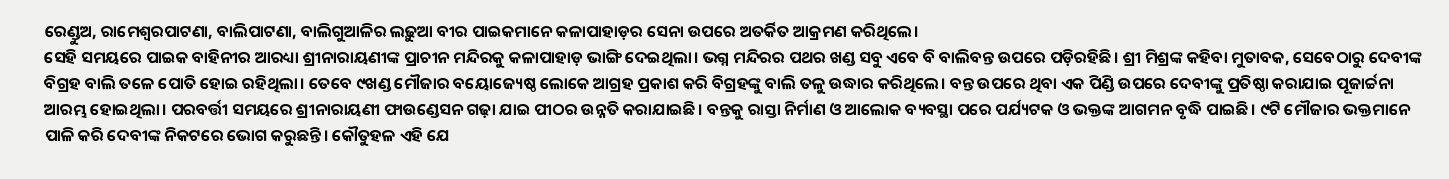ରେଣ୍ଡୁଅ, ରାମେଶ୍ବରପାଟଣା, ବାଲିପାଟଣା, ବାଲିଗୁଆଳିର ଲଢ଼ୁଆ ବୀର ପାଇକମାନେ କଳାପାହାଡ଼ର ସେନା ଉପରେ ଅତର୍କିତ ଆକ୍ରମଣ କରିଥିଲେ।
ସେହି ସମୟରେ ପାଇକ ବାହିନୀର ଆରଧ୍ୟା ଶ୍ରୀନାରାୟଣୀଙ୍କ ପ୍ରାଚୀନ ମନ୍ଦିରକୁ କଳାପାହାଡ଼ ଭାଙ୍ଗି ଦେଇଥିଲା। ଭଗ୍ନ ମନ୍ଦିରର ପଥର ଖଣ୍ଡ ସବୁ ଏବେ ବି ବାଲିବନ୍ତ ଉପରେ ପଡ଼ିରହିଛି। ଶ୍ରୀ ମିଶ୍ରଙ୍କ କହିବା ମୁତାବକ, ସେବେଠାରୁ ଦେବୀଙ୍କ ବିଗ୍ରହ ବାଲି ତଳେ ପୋତି ହୋଇ ରହିଥିଲା। ତେବେ ୯ଖଣ୍ଡ ମୌଜାର ବୟୋଜ୍ୟେଷ୍ଠ ଲୋକେ ଆଗ୍ରହ ପ୍ରକାଶ କରି ବିଗ୍ରହଙ୍କୁ ବାଲି ତଳୁ ଉଦ୍ଧାର କରିଥିଲେ। ବନ୍ତ ଉପରେ ଥିବା ଏକ ପିଣ୍ଡି ଉପରେ ଦେବୀଙ୍କୁ ପ୍ରତିଷ୍ଠା କରାଯାଇ ପୂଜାର୍ଚ୍ଚନା ଆରମ୍ଭ ହୋଇଥିଲା। ପରବର୍ତ୍ତୀ ସମୟରେ ଶ୍ରୀନାରାୟଣୀ ଫାଉଣ୍ଡେସନ ଗଢ଼ା ଯାଇ ପୀଠର ଉନ୍ନତି କରାଯାଇଛି। ବନ୍ତକୁ ରାସ୍ତା ନିର୍ମାଣ ଓ ଆଲୋକ ବ୍ୟବସ୍ଥା ପରେ ପର୍ଯ୍ୟଟକ ଓ ଭକ୍ତଙ୍କ ଆଗମନ ବୃଦ୍ଧି ପାଇଛି। ୯ଟି ମୌଜାର ଭକ୍ତମାନେ ପାଳି କରି ଦେବୀଙ୍କ ନିକଟରେ ଭୋଗ କରୁଛନ୍ତି। କୌତୁହଳ ଏହି ଯେ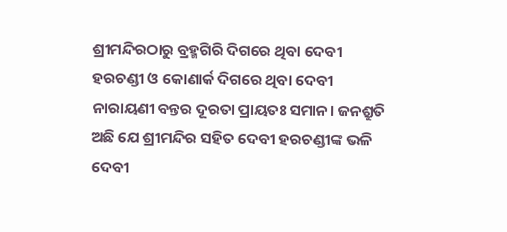ଶ୍ରୀମନ୍ଦିରଠାରୁ ବ୍ରହ୍ମଗିରି ଦିଗରେ ଥିବା ଦେବୀ ହରଚଣ୍ଡୀ ଓ କୋଣାର୍କ ଦିଗରେ ଥିବା ଦେବୀ ନାରାୟଣୀ ବନ୍ତର ଦୂରତା ପ୍ରାୟତଃ ସମାନ। ଜନଶ୍ରୁତି ଅଛି ଯେ ଶ୍ରୀମନ୍ଦିର ସହିତ ଦେବୀ ହରଚଣ୍ଡୀଙ୍କ ଭଳି ଦେବୀ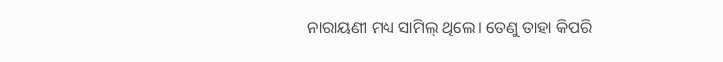ନାରାୟଣୀ ମଧ୍ୟ ସାମିଲ୍ ଥିଲେ। ତେଣୁ ତାହା କିପରି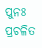ପୁନଃ ପ୍ରଚଳିତ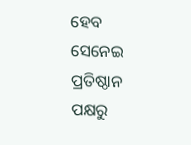ହେବ ସେନେଇ ପ୍ରତିଷ୍ଠାନ ପକ୍ଷରୁ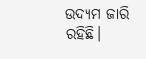ଉଦ୍ୟମ ଜାରି ରହିଛି।